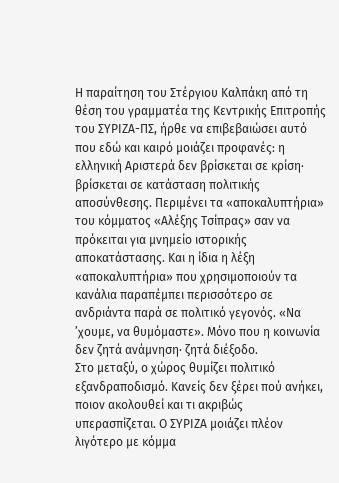Η παραίτηση του Στέργιου Καλπάκη από τη θέση του γραμματέα της Κεντρικής Επιτροπής του ΣΥΡΙΖΑ-ΠΣ, ήρθε να επιβεβαιώσει αυτό που εδώ και καιρό μοιάζει προφανές: η ελληνική Αριστερά δεν βρίσκεται σε κρίση· βρίσκεται σε κατάσταση πολιτικής αποσύνθεσης. Περιμένει τα «αποκαλυπτήρια» του κόμματος «Αλέξης Τσίπρας» σαν να πρόκειται για μνημείο ιστορικής αποκατάστασης. Και η ίδια η λέξη «αποκαλυπτήρια» που χρησιμοποιούν τα κανάλια παραπέμπει περισσότερο σε ανδριάντα παρά σε πολιτικό γεγονός. «Να ’χουμε, να θυμόμαστε». Μόνο που η κοινωνία δεν ζητά ανάμνηση· ζητά διέξοδο.
Στο μεταξύ, ο χώρος θυμίζει πολιτικό εξανδραποδισμό. Κανείς δεν ξέρει πού ανήκει, ποιον ακολουθεί και τι ακριβώς υπερασπίζεται. Ο ΣΥΡΙΖΑ μοιάζει πλέον λιγότερο με κόμμα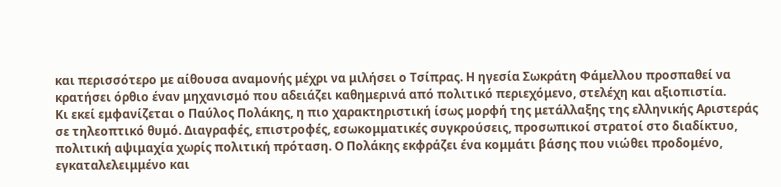και περισσότερο με αίθουσα αναμονής μέχρι να μιλήσει ο Τσίπρας. Η ηγεσία Σωκράτη Φάμελλου προσπαθεί να κρατήσει όρθιο έναν μηχανισμό που αδειάζει καθημερινά από πολιτικό περιεχόμενο, στελέχη και αξιοπιστία.
Κι εκεί εμφανίζεται ο Παύλος Πολάκης, η πιο χαρακτηριστική ίσως μορφή της μετάλλαξης της ελληνικής Αριστεράς σε τηλεοπτικό θυμό. Διαγραφές, επιστροφές, εσωκομματικές συγκρούσεις, προσωπικοί στρατοί στο διαδίκτυο, πολιτική αψιμαχία χωρίς πολιτική πρόταση. Ο Πολάκης εκφράζει ένα κομμάτι βάσης που νιώθει προδομένο, εγκαταλελειμμένο και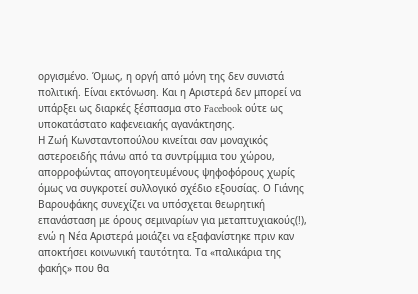οργισμένο. Όμως, η οργή από μόνη της δεν συνιστά πολιτική. Είναι εκτόνωση. Και η Αριστερά δεν μπορεί να υπάρξει ως διαρκές ξέσπασμα στο Facebook ούτε ως υποκατάστατο καφενειακής αγανάκτησης.
Η Ζωή Κωνσταντοπούλου κινείται σαν μοναχικός αστεροειδής πάνω από τα συντρίμμια του χώρου, απορροφώντας απογοητευμένους ψηφοφόρους χωρίς όμως να συγκροτεί συλλογικό σχέδιο εξουσίας. Ο Γιάνης Βαρουφάκης συνεχίζει να υπόσχεται θεωρητική επανάσταση με όρους σεμιναρίων για μεταπτυχιακούς(!), ενώ η Νέα Αριστερά μοιάζει να εξαφανίστηκε πριν καν αποκτήσει κοινωνική ταυτότητα. Τα «παλικάρια της φακής» που θα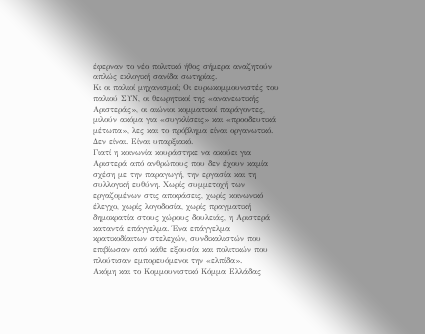έφερναν το νέο πολιτικό ήθος σήμερα αναζητούν απλώς εκλογική σανίδα σωτηρίας.
Κι οι παλιοί μηχανισμοί; Οι ευρωκομμουνιστές του παλιού ΣΥΝ, οι θεωρητικοί της «ανανεωτικής Αριστεράς», οι αιώνιοι κομματικοί παράγοντες, μιλούν ακόμα για «συγκλίσεις» και «προοδευτικά μέτωπα», λες και το πρόβλημα είναι οργανωτικό. Δεν είναι. Είναι υπαρξιακό.
Γιατί η κοινωνία κουράστηκε να ακούει για Αριστερά από ανθρώπους που δεν έχουν καμία σχέση με την παραγωγή, την εργασία και τη συλλογική ευθύνη. Χωρίς συμμετοχή των εργαζομένων στις αποφάσεις, χωρίς κοινωνικό έλεγχο, χωρίς λογοδοσία, χωρίς πραγματική δημοκρατία στους χώρους δουλειάς, η Αριστερά καταντά επάγγελμα. Ένα επάγγελμα κρατικοδίαιτων στελεχών, συνδικαλιστών που επιβίωσαν από κάθε εξουσία και πολιτικών που πλούτισαν εμπορευόμενοι την «ελπίδα».
Ακόμη και το Κομμουνιστικό Κόμμα Ελλάδας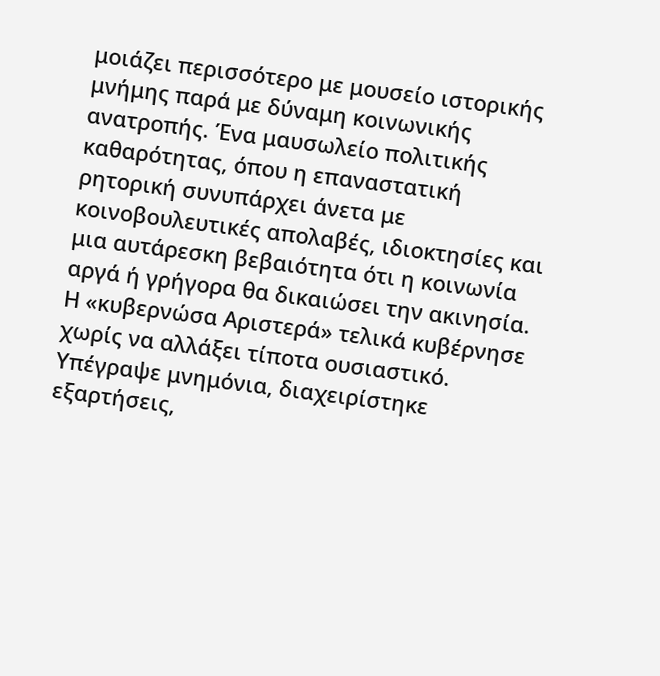μοιάζει περισσότερο με μουσείο ιστορικής μνήμης παρά με δύναμη κοινωνικής ανατροπής. Ένα μαυσωλείο πολιτικής καθαρότητας, όπου η επαναστατική ρητορική συνυπάρχει άνετα με κοινοβουλευτικές απολαβές, ιδιοκτησίες και μια αυτάρεσκη βεβαιότητα ότι η κοινωνία αργά ή γρήγορα θα δικαιώσει την ακινησία.
Η «κυβερνώσα Αριστερά» τελικά κυβέρνησε χωρίς να αλλάξει τίποτα ουσιαστικό. Υπέγραψε μνημόνια, διαχειρίστηκε εξαρτήσεις,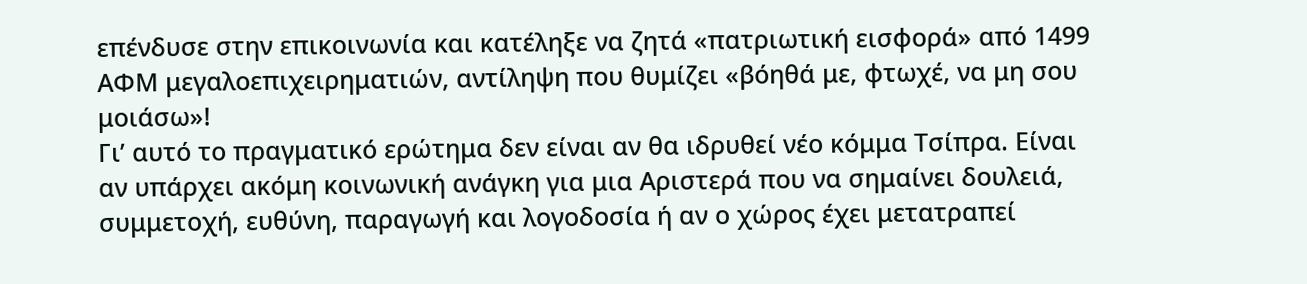επένδυσε στην επικοινωνία και κατέληξε να ζητά «πατριωτική εισφορά» από 1499 ΑΦΜ μεγαλοεπιχειρηματιών, αντίληψη που θυμίζει «βόηθά με, φτωχέ, να μη σου μοιάσω»!
Γι’ αυτό το πραγματικό ερώτημα δεν είναι αν θα ιδρυθεί νέο κόμμα Τσίπρα. Είναι αν υπάρχει ακόμη κοινωνική ανάγκη για μια Αριστερά που να σημαίνει δουλειά, συμμετοχή, ευθύνη, παραγωγή και λογοδοσία ή αν ο χώρος έχει μετατραπεί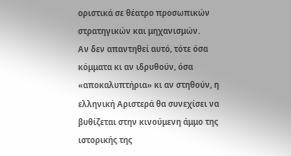οριστικά σε θέατρο προσωπικών στρατηγικών και μηχανισμών.
Αν δεν απαντηθεί αυτό, τότε όσα κόμματα κι αν ιδρυθούν, όσα «αποκαλυπτήρια» κι αν στηθούν, η ελληνική Αριστερά θα συνεχίσει να βυθίζεται στην κινούμενη άμμο της ιστορικής της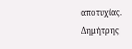αποτυχίας.
Δημήτρης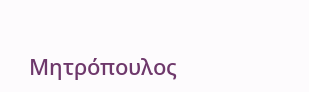Μητρόπουλος